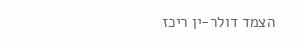הצמד דולר-ין ריכז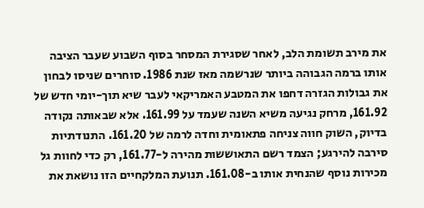את מירב תשומת הלב, לאחר שסגירת המסחר בסוף השבוע שעבר הציבה אותו ברמה הגבוהה ביותר שנרשמה מאז שנת 1986. סוחרים שניסו לבחון את גבולות הגזרה דחפו את המטבע האמריקאי לעבר שיא תוך-יומי חדש של 161.92, מרחק נגיעה משיא השנה שעמד על 161.99. אלא שבאותה נקודה בדיוק, השוק חווה צניחה פתאומית וחדה לרמה של 161.20. התנודתיות סירבה להירגע; הצמד רשם התאוששות מהירה ל-161.77, רק כדי לחוות גל מכירות נוסף שהנחית אותו ב-161.08. תנועת המלקחיים הזו נושאת את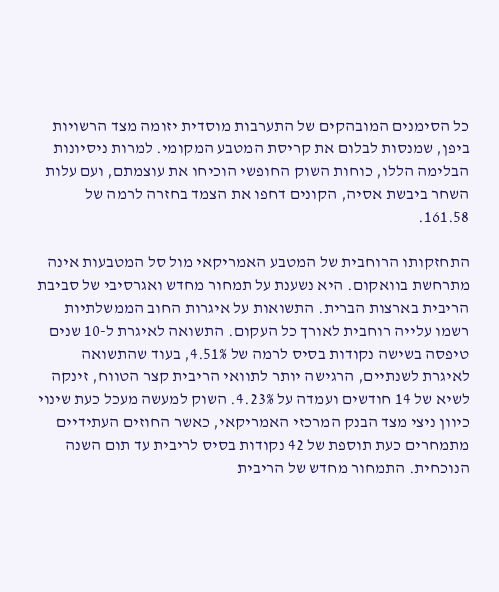כל הסימנים המובהקים של התערבות מוסדית יזומה מצד הרשויות ביפן, שמנסות לבלום את קריסת המטבע המקומי. למרות ניסיונות הבלימה הללו, כוחות השוק החופשי הוכיחו את עוצמתם, ועם עלות השחר ביבשת אסיה, הקונים דחפו את הצמד בחזרה לרמה של 161.58.

התחזקותו הרוחבית של המטבע האמריקאי מול סל המטבעות אינה מתרחשת בוואקום. היא נשענת על תמחור מחדש ואגרסיבי של סביבת הריבית בארצות הברית. התשואות על איגרות החוב הממשלתיות רשמו עלייה רוחבית לאורך כל העקום. התשואה לאיגרת ל-10 שנים טיפסה בשישה נקודות בסיס לרמה של 4.51%, בעוד שהתשואה לאיגרת לשנתיים, הרגישה יותר לתוואי הריבית קצר הטווח, זינקה לשיא של 14 חודשים ועמדה על 4.23%. השוק למעשה מעכל כעת שינוי כיוון ניצי מצד הבנק המרכזי האמריקאי, כאשר החוזים העתידיים מתמחרים כעת תוספת של 42 נקודות בסיס לריבית עד תום השנה הנוכחית. התמחור מחדש של הריבית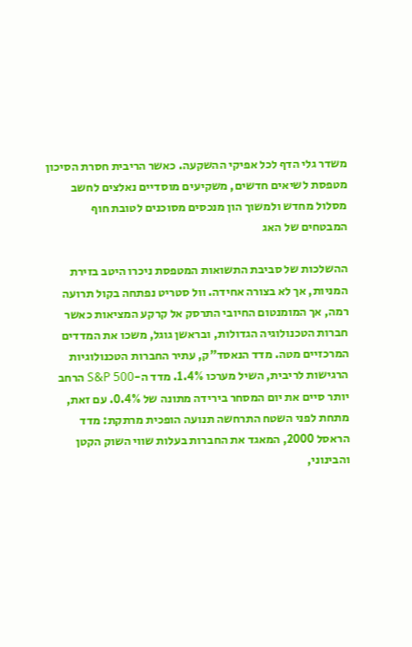משדר גלי הדף לכל אפיקי ההשקעה. כאשר הריבית חסרת הסיכון מטפסת לשיאים חדשים, משקיעים מוסדיים נאלצים לחשב מסלול מחדש ולמשוך הון מנכסים מסוכנים לטובת חוף המבטחים של האג

ההשלכות של סביבת התשואות המטפסת ניכרו היטב בזירת המניות, אך לא בצורה אחידה. וול סטריט נפתחה בקול תרועה רמה, אך המומנטום החיובי התרסק אל קרקע המציאות כאשר חברות הטכנולוגיה הגדולות, ובראשן גוגל, משכו את המדדים המרכזיים מטה. מדד הנאסד"ק, עתיר החברות הטכנולוגיות הרגישות לריבית, השיל מערכו 1.4%. מדד ה-S&P 500 הרחב יותר סיים את יום המסחר בירידה מתונה של 0.4%. עם זאת, מתחת לפני השטח התרחשה תנועה הופכית מרתקת: מדד הראסל 2000, המאגד את החברות בעלות שווי השוק הקטן והבינוני,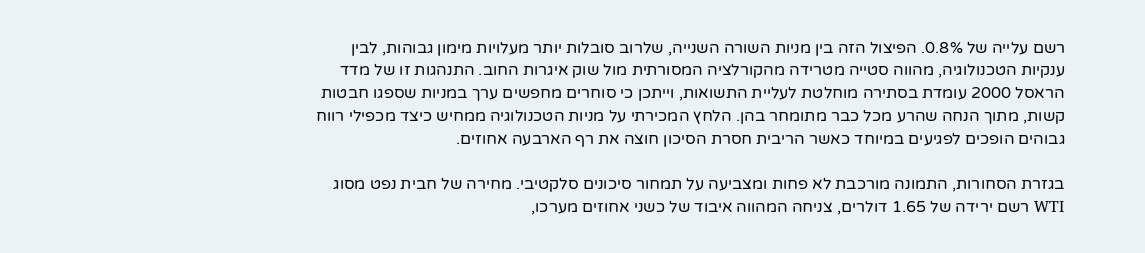רשם עלייה של 0.8%. הפיצול הזה בין מניות השורה השנייה, שלרוב סובלות יותר מעלויות מימון גבוהות, לבין ענקיות הטכנולוגיה, מהווה סטייה מטרידה מהקורלציה המסורתית מול שוק איגרות החוב. התנהגות זו של מדד הראסל 2000 עומדת בסתירה מוחלטת לעליית התשואות, וייתכן כי סוחרים מחפשים ערך במניות שספגו חבטות קשות, מתוך הנחה שהרע מכל כבר מתומחר בהן. הלחץ המכירתי על מניות הטכנולוגיה ממחיש כיצד מכפילי רווח גבוהים הופכים לפגיעים במיוחד כאשר הריבית חסרת הסיכון חוצה את רף הארבעה אחוזים.

בגזרת הסחורות, התמונה מורכבת לא פחות ומצביעה על תמחור סיכונים סלקטיבי. מחירה של חבית נפט מסוג WTI רשם ירידה של 1.65 דולרים, צניחה המהווה איבוד של כשני אחוזים מערכו,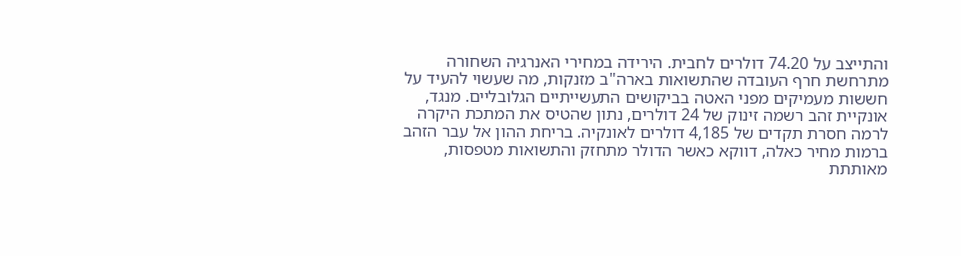והתייצב על 74.20 דולרים לחבית. הירידה במחירי האנרגיה השחורה מתרחשת חרף העובדה שהתשואות בארה"ב מזנקות, מה שעשוי להעיד על חששות מעמיקים מפני האטה בביקושים התעשייתיים הגלובליים. מנגד, אונקיית זהב רשמה זינוק של 24 דולרים, נתון שהטיס את המתכת היקרה לרמה חסרת תקדים של 4,185 דולרים לאונקיה. בריחת ההון אל עבר הזהב ברמות מחיר כאלה, דווקא כאשר הדולר מתחזק והתשואות מטפסות, מאותתת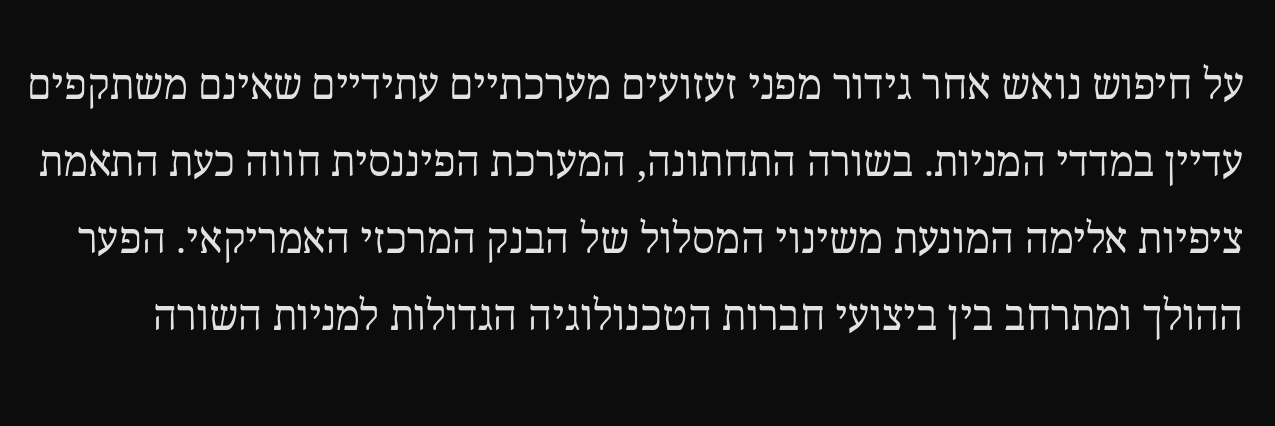על חיפוש נואש אחר גידור מפני זעזועים מערכתיים עתידיים שאינם משתקפים עדיין במדדי המניות. בשורה התחתונה, המערכת הפיננסית חווה כעת התאמת ציפיות אלימה המונעת משינוי המסלול של הבנק המרכזי האמריקאי. הפער ההולך ומתרחב בין ביצועי חברות הטכנולוגיה הגדולות למניות השורה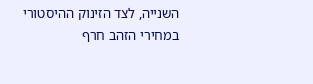השנייה, לצד הזינוק ההיסטורי במחירי הזהב חרף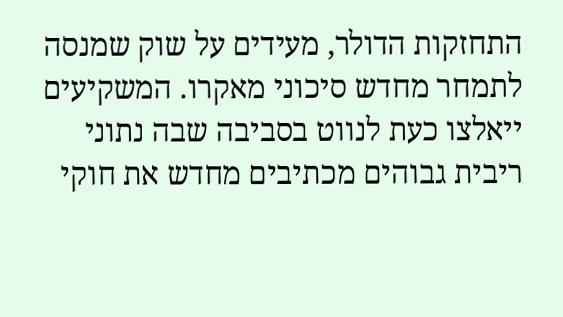התחזקות הדולר, מעידים על שוק שמנסה לתמחר מחדש סיכוני מאקרו. המשקיעים ייאלצו כעת לנווט בסביבה שבה נתוני ריבית גבוהים מכתיבים מחדש את חוקי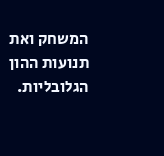המשחק ואת תנועות ההון הגלובליות.